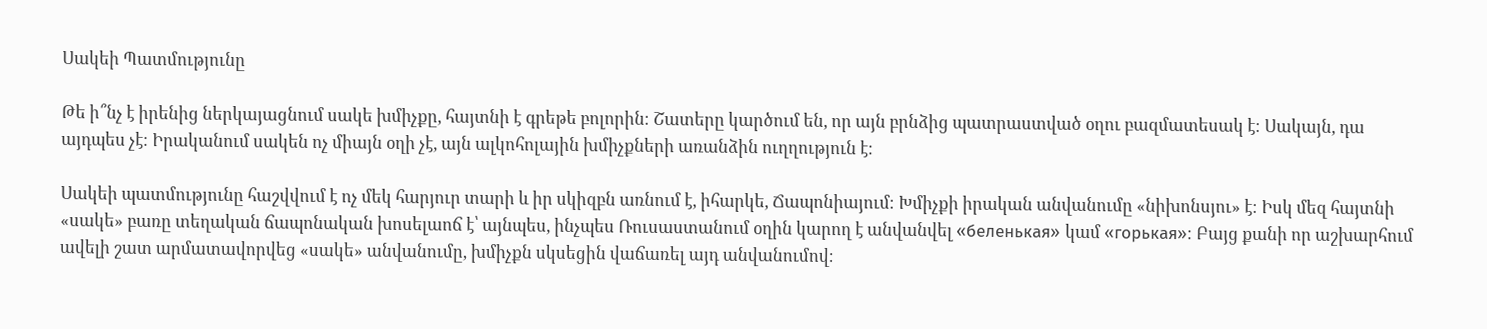Սակեի Պատմությունը

Թե ի՞նչ է իրենից ներկայացնում սակե խմիչքը, հայտնի է գրեթե բոլորին։ Շատերը կարծում են, որ այն բրնձից պատրաստված օղու բազմատեսակ է։ Սակայն, դա այդպես չէ։ Իրականում սակեն ոչ միայն օղի չէ, այն ալկոհոլային խմիչքների առանձին ուղղություն է։

Սակեի պատմությունը հաշվվում է ոչ մեկ հարյուր տարի և իր սկիզբն առնում է, իհարկե, Ճապոնիայում։ Խմիչքի իրական անվանումը «նիխոնսյու» է։ Իսկ մեզ հայտնի «սակե» բառը տեղական ճապոնական խոսելաոճ է՝ այնպես, ինչպես Ռուսաստանում օղին կարող է անվանվել «беленькая» կամ «горькая»։ Բայց քանի որ աշխարհում ավելի շատ արմատավորվեց «սակե» անվանումը, խմիչքն սկսեցին վաճառել այդ անվանումով։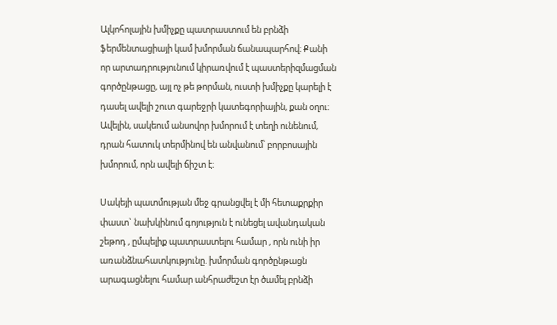Ալկոհոլային խմիչքը պատրաստում են բրնձի ֆերմենտացիայի կամ խմորման ճանապարհով։ Քանի որ արտադրությունում կիրառվում է պաստերիզմացման գործընթացը, այլ ոչ թե թորման, ուստի խմիչքը կարելի է դասել ավելի շուտ գարեջրի կատեգորիային, քան օղու։ Ավելին, սակեում անսովոր խմորում է տեղի ունենում, դրան հատուկ տերմինով են անվանում՝ բորբոսային խմորում, որն ավելի ճիշտ է։

Սակեյի պատմության մեջ գրանցվել է մի հետաքրքիր փաստ` նախկինում գոյություն է ունեցել ավանդական շեթոդ , ըմպելիք պատրաստելու համար , որն ունի իր առանձնահատկությունը. խմորման գործընթացն արագացնելու համար անհրաժեշտ էր ծամել բրնձի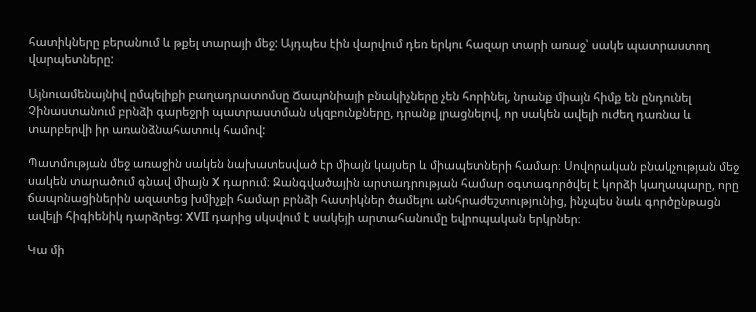հատիկները բերանում և թքել տարայի մեջ: Այդպես էին վարվում դեռ երկու հազար տարի առաջ՝ սակե պատրաստող վարպետները:

Այնուամենայնիվ ըմպելիքի բաղադրատոմսը Ճապոնիայի բնակիչները չեն հորինել, նրանք միայն հիմք են ընդունել Չինաստանում բրնձի գարեջրի պատրաստման սկզբունքները, դրանք լրացնելով, որ սակեն ավելի ուժեղ դառնա և տարբերվի իր առանձնահատուկ համով:

Պատմության մեջ առաջին սակեն նախատեսված էր միայն կայսեր և միապետների համար։ Սովորական բնակչության մեջ սակեն տարածում գնավ միայն X դարում։ Զանգվածային արտադրության համար օգտագործվել է կորձի կաղապարը, որը ճապոնացիներին ազատեց խմիչքի համար բրնձի հատիկներ ծամելու անհրաժեշտությունից, ինչպես նաև գործընթացն ավելի հիգիենիկ դարձրեց: XVII դարից սկսվում է սակեյի արտահանումը եվրոպական երկրներ։

Կա մի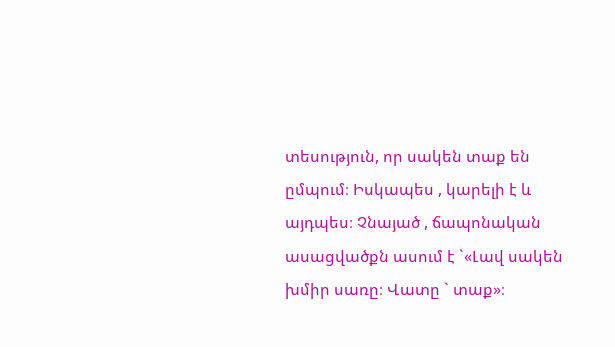տեսություն, որ սակեն տաք են ըմպում։ Իսկապես , կարելի է և այդպես։ Չնայած , ճապոնական ասացվածքն ասում է `«Լավ սակեն խմիր սառը։ Վատը ` տաք»։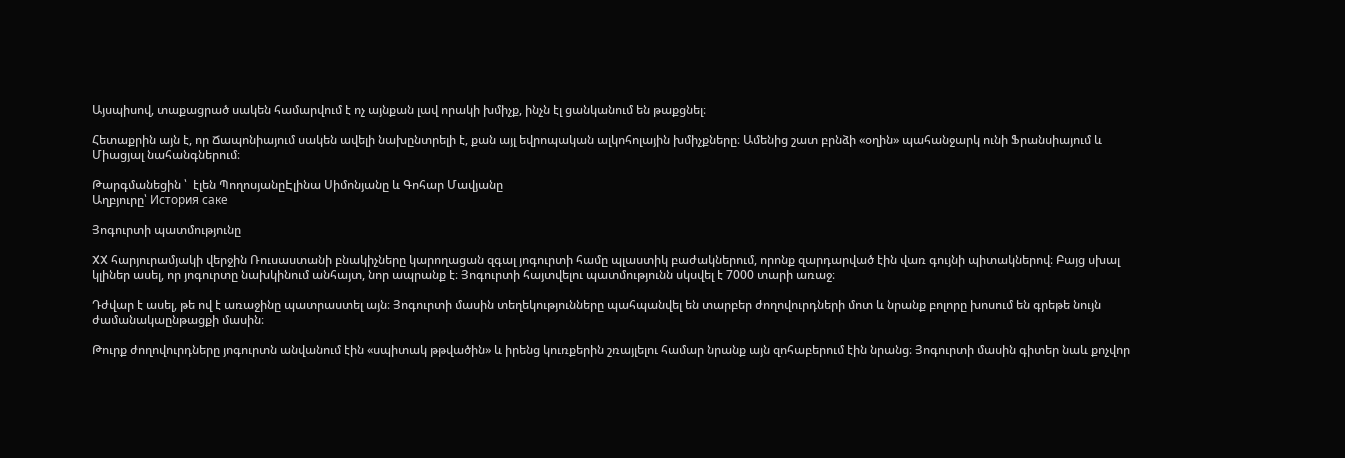Այսպիսով, տաքացրած սակեն համարվում է ոչ այնքան լավ որակի խմիչք, ինչն էլ ցանկանում են թաքցնել։

Հետաքրին այն է, որ Ճապոնիայում սակեն ավելի նախընտրելի է, քան այլ եվրոպական ալկոհոլային խմիչքները։ Ամենից շատ բրնձի «օղին» պահանջարկ ունի Ֆրանսիայում և Միացյալ նահանգներում։

Թարգմանեցին ՝  էլեն ՊողոսյանըԷլինա Սիմոնյանը և Գոհար Մավյանը
Աղբյուրը՝ История саке

Յոգուրտի պատմությունը

XX հարյուրամյակի վերջին Ռուսաստանի բնակիչները կարողացան զգալ յոգուրտի համը պլաստիկ բաժակներում, որոնք զարդարված էին վառ գույնի պիտակներով։ Բայց սխալ կլիներ ասել, որ յոգուրտը նախկինում անհայտ, նոր ապրանք է։ Յոգուրտի հայտվելու պատմությունն սկսվել է 7000 տարի առաջ։

Դժվար է ասել, թե ով է առաջինը պատրաստել այն։ Յոգուրտի մասին տեղեկությունները պահպանվել են տարբեր ժողովուրդների մոտ և նրանք բոլորը խոսում են գրեթե նույն ժամանակաընթացքի մասին։

Թուրք ժողովուրդները յոգուրտն անվանում էին «սպիտակ թթվածին» և իրենց կուռքերին շռայլելու համար նրանք այն զոհաբերում էին նրանց։ Յոգուրտի մասին գիտեր նաև քոչվոր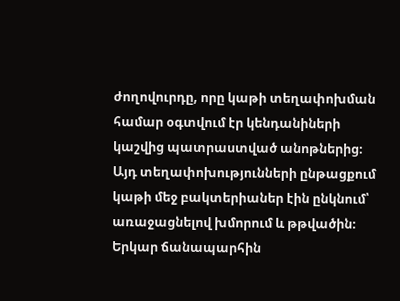ժողովուրդը, որը կաթի տեղափոխման համար օգտվում էր կենդանիների կաշվից պատրաստված անոթներից։ Այդ տեղափոխությունների ընթացքում կաթի մեջ բակտերիաներ էին ընկնում՝ առաջացնելով խմորում և թթվածին։ Երկար ճանապարհին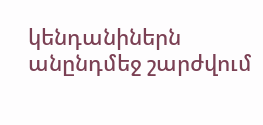կենդանիներն անընդմեջ շարժվում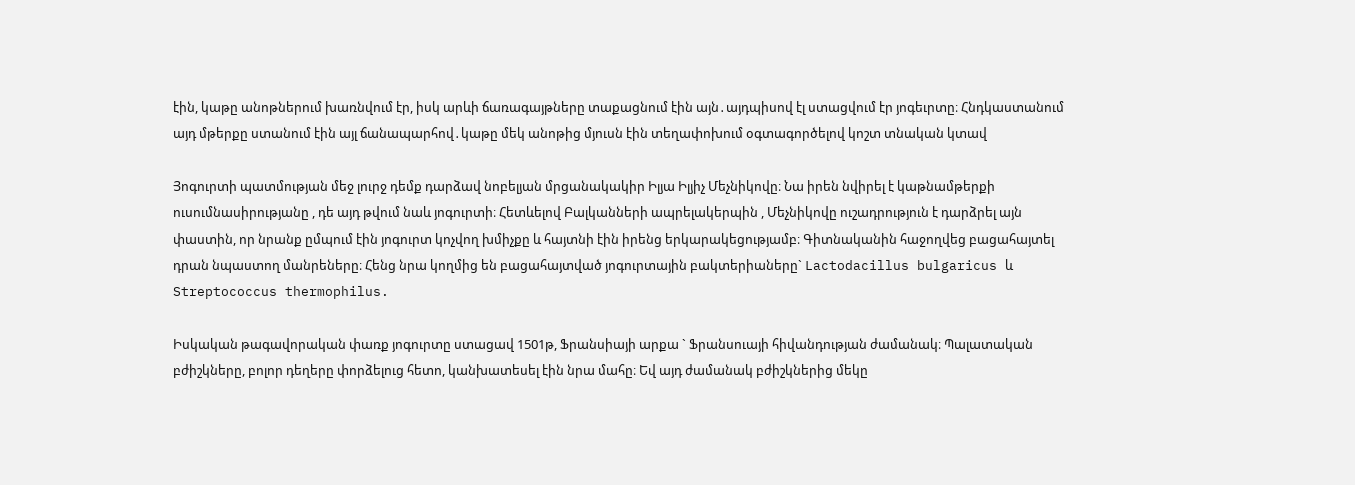էին, կաթը անոթներում խառնվում էր, իսկ արևի ճառագայթները տաքացնում էին այն․այդպիսով էլ ստացվում էր յոգեւրտը։ Հնդկաստանում այդ մթերքը ստանում էին այլ ճանապարհով․կաթը մեկ անոթից մյուսն էին տեղափոխում օգտագործելով կոշտ տնական կտավ

Յոգուրտի պատմության մեջ լուրջ դեմք դարձավ նոբելյան մրցանակակիր Իլյա Իլյիչ Մեչնիկովը։ Նա իրեն նվիրել է կաթնամթերքի ուսումնասիրությանը , դե այդ թվում նաև յոգուրտի։ Հետևելով Բալկանների ապրելակերպին , Մեչնիկովը ուշադրություն է դարձրել այն փաստին, որ նրանք ըմպում էին յոգուրտ կոչվող խմիչքը և հայտնի էին իրենց երկարակեցությամբ։ Գիտնականին հաջողվեց բացահայտել դրան նպաստող մանրեները։ Հենց նրա կողմից են բացահայտված յոգուրտային բակտերիաները` Lactodacillus bulgaricus և Streptococcus thermophilus.

Իսկական թագավորական փառք յոգուրտը ստացավ 1501թ, Ֆրանսիայի արքա ` Ֆրանսուայի հիվանդության ժամանակ։ Պալատական բժիշկները, բոլոր դեղերը փորձելուց հետո, կանխատեսել էին նրա մահը։ Եվ այդ ժամանակ բժիշկներից մեկը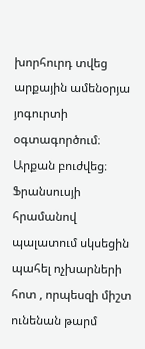խորհուրդ տվեց արքային ամենօրյա յոգուրտի օգտագործում։ Արքան բուժվեց։ Ֆրանսուսյի հրամանով պալատում սկսեցին պահել ոչխարների հոտ , որպեսզի միշտ ունենան թարմ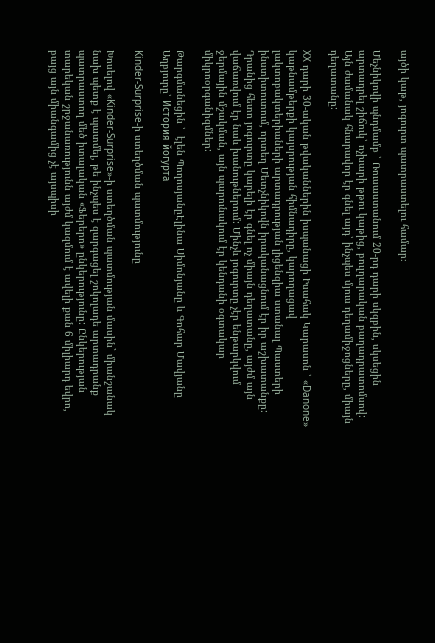այծի կաթ, յոգուրտ պատրաստելու համար։

Մեչնիկովի պնդմամբ ՝ Ռուսաստանում 20-րդ դարի սկզբին, սկսեցին արտադրել շիճուկ՝ ոչխարի թթու կաթից, բուլղարական բաղադրատոմսով: Այն ժամանակ հնարավոր էր գնել այդ՝ ինչպես մյուս դեղամիջոցները, միայն դեղատանը:

XX դարի 30-ական թվականներին իսպանացի Իսահակ Կարասոն ՝ «Danone» կաթնամթերքի կայսրության հիմնադիրը, կարողացավ լակտոբակտերիաների արտադրության լիցենզիա ստանալ Պաստերի ինստիտուտում, որտեղ Մետչնիկովն իրականացնում էր իր աշխատանքը: Դրանից հետո յոգուրտը կարելի էր գնել ոչ միայն դեղատանը, այժմ այն վաճառվում էր նաև խանութներում: Մինչև յոգուրտը չէր ենթարկվում ջերմային մշակման, այն պարունակում էր կենդանի օգտակար միկրոօրգանիզմներ:

Թարգմանեցին ՝  էլեն ՊողոսյանըԷլինա Սիմոնյանը և Գոհար Մավյանը
Աղբյուրը՝ История йогурта

Kinder-Surprise-ի ստեղծման պատմությունը

Խոսելով «Kinder-Surprise»-ի ստեղծման պատմության մասին` միանշանակ նախ պետք է պատմել, թե ինչպես է զարգացել շոկոլադե արտադրանք պատրաստող մեծ իտալական «Ֆերերո» ընկերությունը: Ընկերության տարեկան շրջանառությունն այժմ կազմում է ավելի քան 6 միլիարդ եվրո, բայց այն միանգամից չէ այսպիսի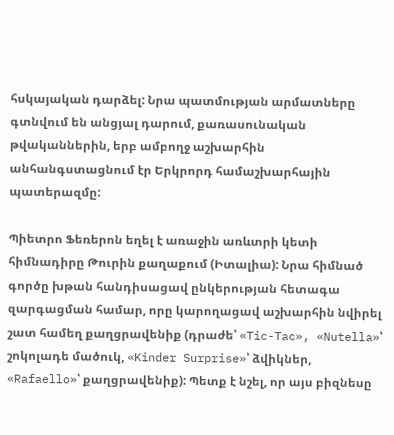հսկայական դարձել: Նրա պատմության արմատները գտնվում են անցյալ դարում, քառասունական թվականներին, երբ ամբողջ աշխարհին անհանգստացնում էր Երկրորդ համաշխարհային պատերազմը:

Պիետրո Ֆեռերոն եղել է առաջին առևտրի կետի հիմնադիրը Թուրին քաղաքում (Իտալիա): Նրա հիմնած գործը խթան հանդիսացավ ընկերության հետագա զարգացման համար, որը կարողացավ աշխարհին նվիրել շատ համեղ քաղցրավենիք (դրաժե՝ «Tic-Tac», «Nutella»՝ շոկոլադե մածուկ, «Kinder Surprise»՝ ձվիկներ, «Rafaello»՝ քաղցրավենիք): Պետք է նշել, որ այս բիզնեսը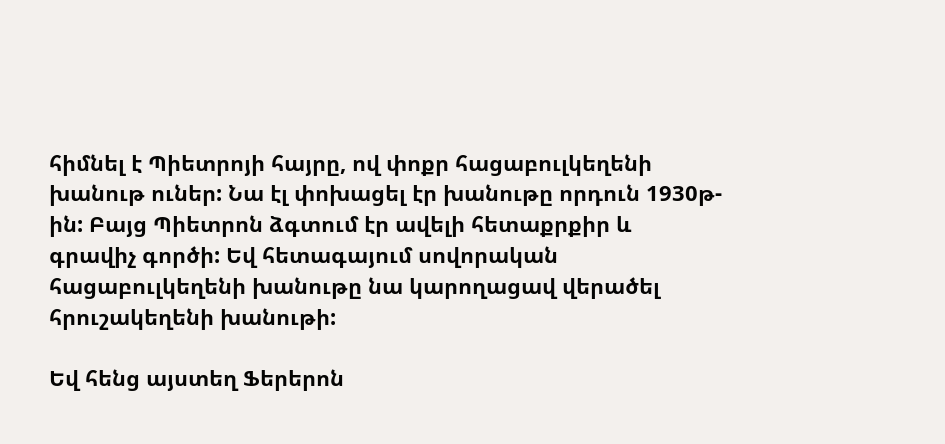հիմնել է Պիետրոյի հայրը, ով փոքր հացաբուլկեղենի խանութ ուներ: Նա էլ փոխացել էր խանութը որդուն 1930թ-ին: Բայց Պիետրոն ձգտում էր ավելի հետաքրքիր և գրավիչ գործի: Եվ հետագայում սովորական հացաբուլկեղենի խանութը նա կարողացավ վերածել հրուշակեղենի խանութի:

Եվ հենց այստեղ Ֆերերոն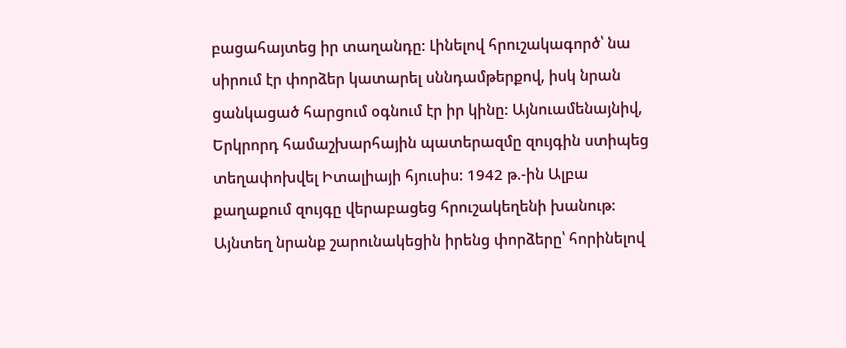բացահայտեց իր տաղանդը: Լինելով հրուշակագործ՝ նա սիրում էր փորձեր կատարել սննդամթերքով, իսկ նրան ցանկացած հարցում օգնում էր իր կինը: Այնուամենայնիվ, Երկրորդ համաշխարհային պատերազմը զույգին ստիպեց տեղափոխվել Իտալիայի հյուսիս: 1942 թ.-ին Ալբա քաղաքում զույգը վերաբացեց հրուշակեղենի խանութ: Այնտեղ նրանք շարունակեցին իրենց փորձերը՝ հորինելով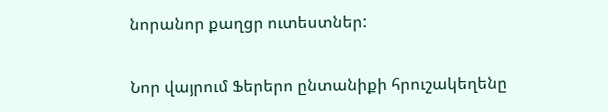նորանոր քաղցր ուտեստներ:

Նոր վայրում Ֆերերո ընտանիքի հրուշակեղենը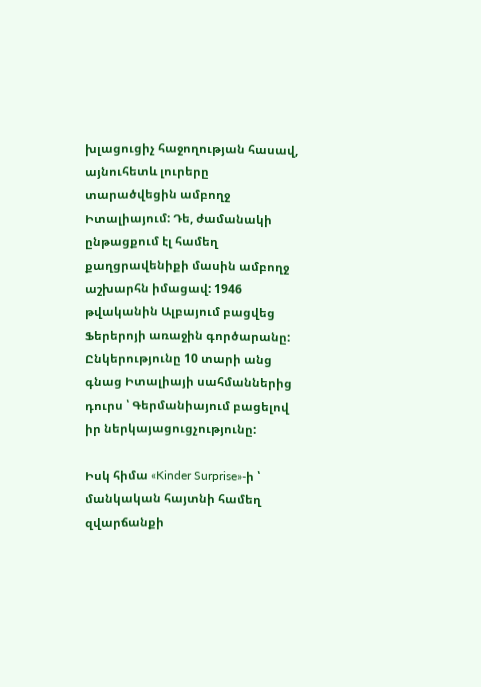խլացուցիչ հաջողության հասավ, այնուհետև լուրերը տարածվեցին ամբողջ Իտալիայում: Դե, ժամանակի ընթացքում էլ համեղ քաղցրավենիքի մասին ամբողջ աշխարհն իմացավ: 1946 թվականին Ալբայում բացվեց Ֆերերոյի առաջին գործարանը: Ընկերությունը 10 տարի անց գնաց Իտալիայի սահմաններից դուրս ՝ Գերմանիայում բացելով իր ներկայացուցչությունը:

Իսկ հիմա «Kinder Surprise»-ի ՝ մանկական հայտնի համեղ զվարճանքի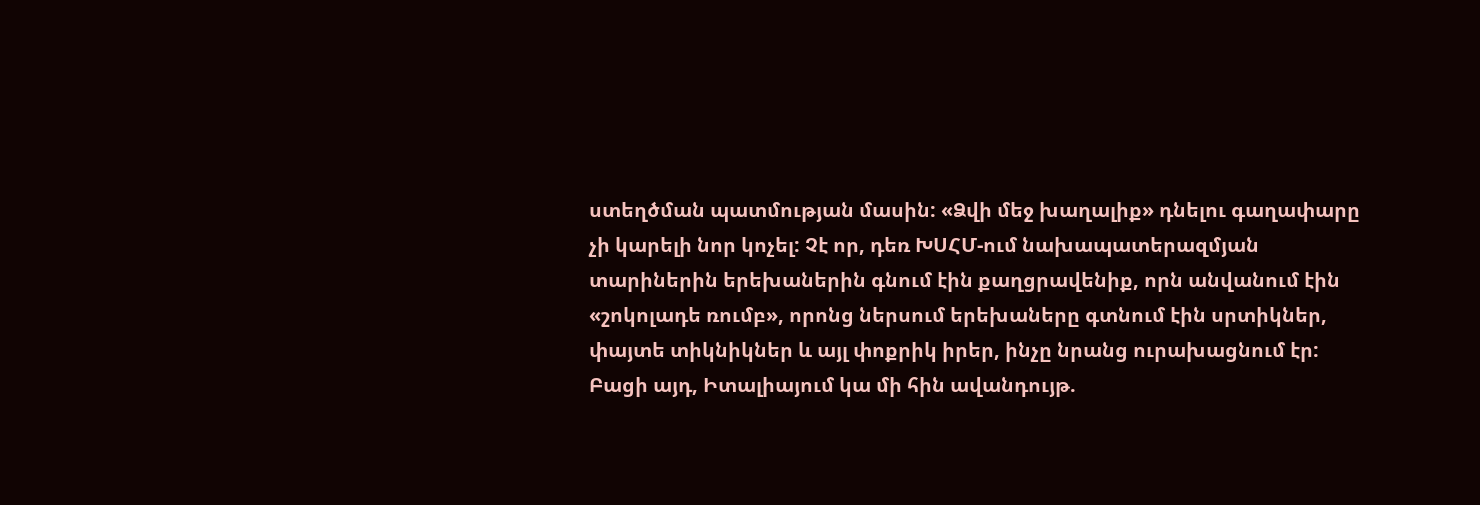ստեղծման պատմության մասին: «Ձվի մեջ խաղալիք» դնելու գաղափարը չի կարելի նոր կոչել: Չէ որ, դեռ ԽՍՀՄ-ում նախապատերազմյան տարիներին երեխաներին գնում էին քաղցրավենիք, որն անվանում էին «շոկոլադե ռումբ», որոնց ներսում երեխաները գտնում էին սրտիկներ, փայտե տիկնիկներ և այլ փոքրիկ իրեր, ինչը նրանց ուրախացնում էր: Բացի այդ, Իտալիայում կա մի հին ավանդույթ.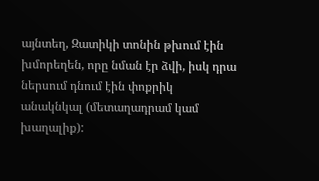այնտեղ, Զատիկի տոնին թխում էին խմորեղեն, որը նման էր ձվի, իսկ դրա ներսում դնում էին փոքրիկ անակնկալ (մետաղադրամ կամ խաղալիք):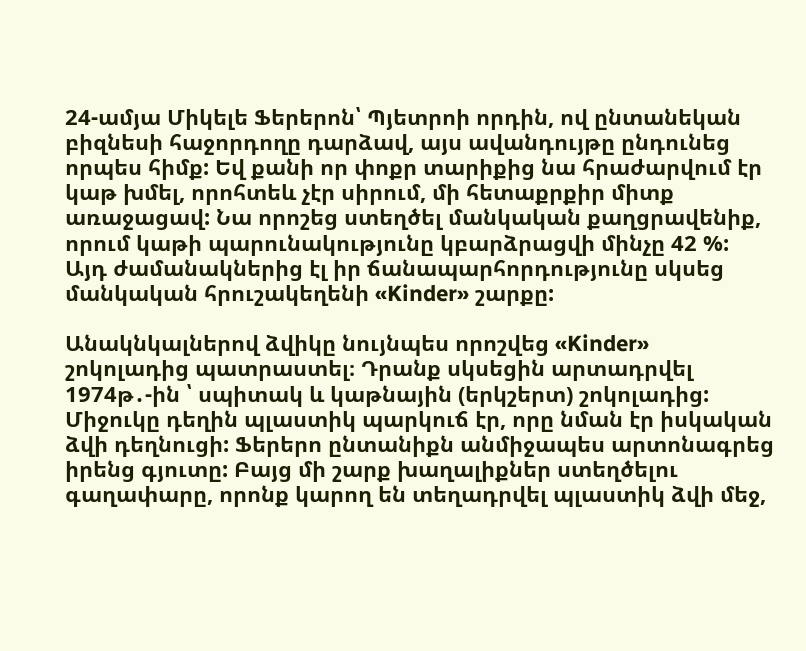24-ամյա Միկելե Ֆերերոն՝ Պյետրոի որդին, ով ընտանեկան բիզնեսի հաջորդողը դարձավ, այս ավանդույթը ընդունեց որպես հիմք: Եվ քանի որ փոքր տարիքից նա հրաժարվում էր կաթ խմել, որոհտեև չէր սիրում, մի հետաքրքիր միտք առաջացավ: Նա որոշեց ստեղծել մանկական քաղցրավենիք, որում կաթի պարունակությունը կբարձրացվի մինչը 42 %: Այդ ժամանակներից էլ իր ճանապարհորդությունը սկսեց մանկական հրուշակեղենի «Kinder» շարքը:

Անակնկալներով ձվիկը նույնպես որոշվեց «Kinder» շոկոլադից պատրաստել։ Դրանք սկսեցին արտադրվել 1974թ․-ին ՝ սպիտակ և կաթնային (երկշերտ) շոկոլադից: Միջուկը դեղին պլաստիկ պարկուճ էր, որը նման էր իսկական ձվի դեղնուցի: Ֆերերո ընտանիքն անմիջապես արտոնագրեց իրենց գյուտը: Բայց մի շարք խաղալիքներ ստեղծելու գաղափարը, որոնք կարող են տեղադրվել պլաստիկ ձվի մեջ,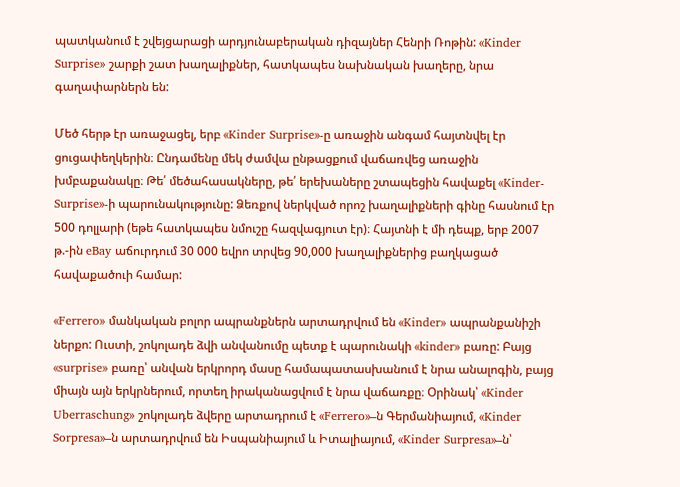պատկանում է շվեյցարացի արդյունաբերական դիզայներ Հենրի Ռոթին: «Kinder Surprise» շարքի շատ խաղալիքներ, հատկապես նախնական խաղերը, նրա գաղափարներն են:

Մեծ հերթ էր առաջացել, երբ «Kinder Surprise»-ը առաջին անգամ հայտնվել էր ցուցափեղկերին։ Ընդամենը մեկ ժամվա ընթացքում վաճառվեց առաջին խմբաքանակը։ Թե՛ մեծահասակները, թե՛ երեխաները շտապեցին հավաքել «Kinder-Surprise»-ի պարունակությունը: Ձեռքով ներկված որոշ խաղալիքների գինը հասնում էր 500 դոլլարի (եթե հատկապես նմուշը հազվագյուտ էր)։ Հայտնի է մի դեպք, երբ 2007 թ.-ին eBay աճուրդում 30 000 եվրո տրվեց 90,000 խաղալիքներից բաղկացած հավաքածուի համար:

«Ferrero» մանկական բոլոր ապրանքներն արտադրվում են «Kinder» ապրանքանիշի ներքո: Ուստի, շոկոլադե ձվի անվանումը պետք է պարունակի «kinder» բառը: Բայց «surprise» բառը՝ անվան երկրորդ մասը համապատասխանում է նրա անալոգին, բայց միայն այն երկրներում, որտեղ իրականացվում է նրա վաճառքը։ Օրինակ՝ «Kinder Uberraschung» շոկոլադե ձվերը արտադրում է «Ferrero»–ն Գերմանիայում, «Kinder Sorpresa»–ն արտադրվում են Իսպանիայում և Իտալիայում, «Kinder Surpresa»–ն՝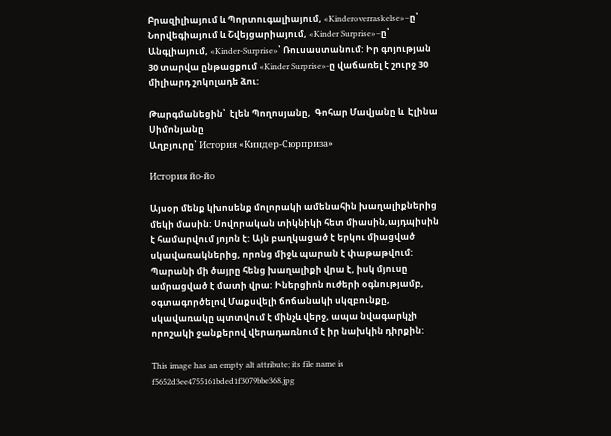Բրազիլիայում և Պորտուգալիայում, «Kinderoverraskelse»–ը՝ Նորվեգիայում և Շվեյցարիայում, «Kinder Surprise»–ը՝ Անգլիայում, «Kinder-Surprise»՝ Ռուսաստանում: Իր գոյության 30 տարվա ընթացքում «Kinder Surprise»-ը վաճառել է շուրջ 30 միլիարդ շոկոլադե ձու:

Թարգմանեցին՝  էլեն Պողոսյանը,  Գոհար Մավյանը և  Էլինա Սիմոնյանը
Աղբյուրը՝ История «Киндер-Сюрприза»

История йо-йо

Այսօր մենք կխոսենք մոլորակի ամենահին խաղալիքներից մեկի մասին: Սովորական տիկնիկի հետ միասին,այդպիսին է համարվում յոյոն է: Այն բաղկացած է երկու միացված սկավառակներից, որոնց միջև պարան է փաթաթվում: Պարանի մի ծայրը հենց խաղալիքի վրա է, իսկ մյուսը ամրացված է մատի վրա: Իներցիոն ուժերի օգնությամբ, օգտագործելով Մաքսվելի ճոճանակի սկզբունքը, սկավառակը պտտվում է մինչև վերջ, ապա նվագարկչի որոշակի ջանքերով վերադառնում է իր նախկին դիրքին:

This image has an empty alt attribute; its file name is f5652d3ee4755161bded1f3079bbe368.jpg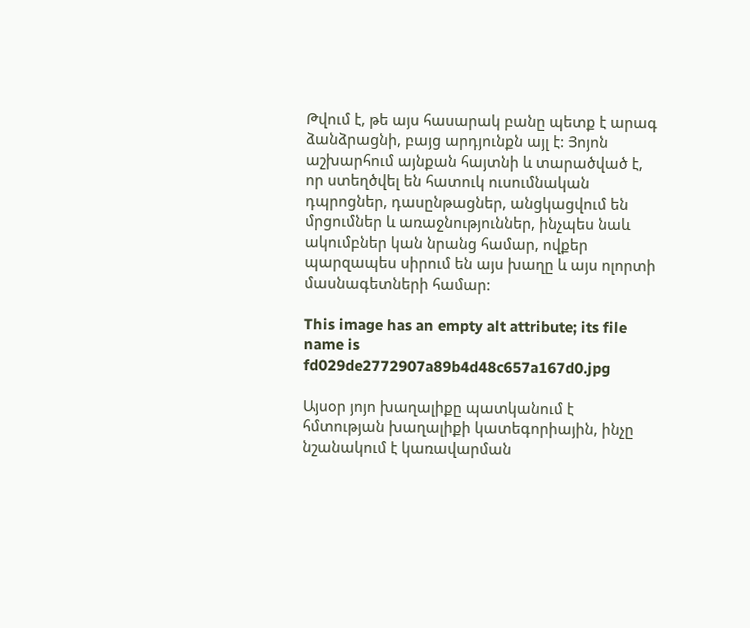Թվում է, թե այս հասարակ բանը պետք է արագ ձանձրացնի, բայց արդյունքն այլ է: Յոյոն աշխարհում այնքան հայտնի և տարածված է, որ ստեղծվել են հատուկ ուսումնական դպրոցներ, դասընթացներ, անցկացվում են մրցումներ և առաջնություններ, ինչպես նաև ակումբներ կան նրանց համար, ովքեր պարզապես սիրում են այս խաղը և այս ոլորտի մասնագետների համար:

This image has an empty alt attribute; its file name is fd029de2772907a89b4d48c657a167d0.jpg

Այսօր յոյո խաղալիքը պատկանում է հմտության խաղալիքի կատեգորիային, ինչը նշանակում է կառավարման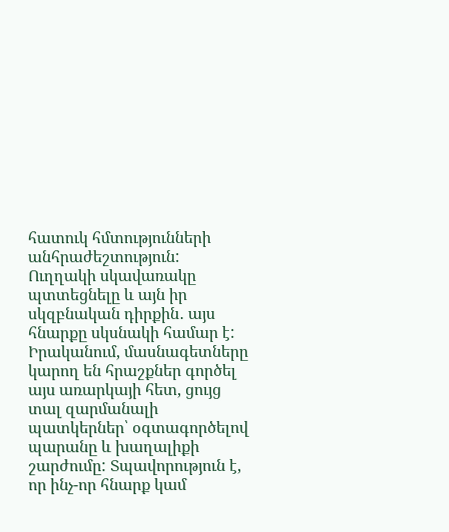հատուկ հմտությունների անհրաժեշտություն: Ուղղակի սկավառակը պտտեցնելը և այն իր սկզբնական դիրքին․ այս հնարքը սկսնակի համար է: Իրականում, մասնագետները կարող են հրաշքներ գործել այս առարկայի հետ, ցույց տալ զարմանալի պատկերներ՝ օգտագործելով պարանը և խաղալիքի շարժումը: Տպավորություն է, որ ինչ-որ հնարք կամ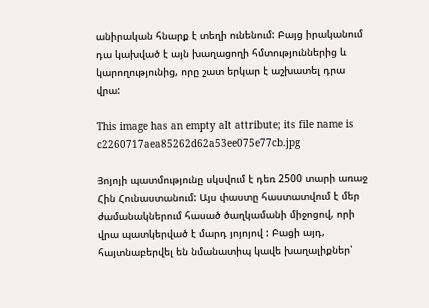անիրական հնարք է տեղի ունենում: Բայց իրականում դա կախված է այն խաղացողի հմտություններից և կարողությունից, որը շատ երկար է աշխատել դրա վրա:

This image has an empty alt attribute; its file name is c2260717aea85262d62a53ee075e77cb.jpg

Յոյոյի պատմությունը սկսվում է դեռ 2500 տարի առաջ Հին Հունաստանում: Այս փաստը հաստատվում է մեր ժամանակներում հասած ծաղկամանի միջոցով, որի վրա պատկերված է մարդ յոյոյով : Բացի այդ, հայտնաբերվել են նմանատիպ կավե խաղալիքներ՝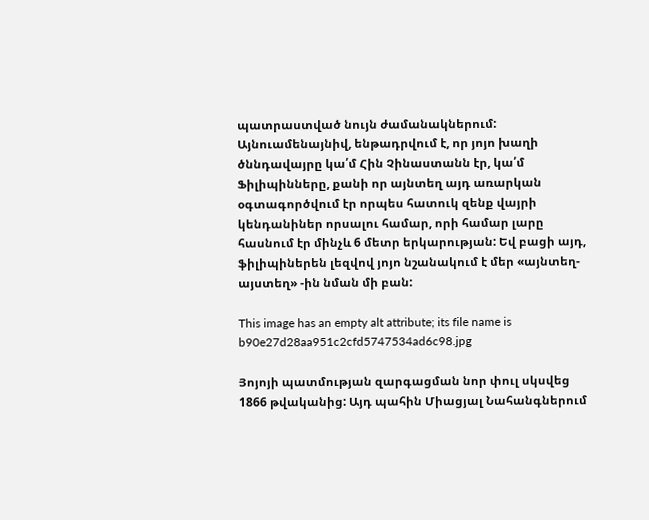պատրաստված նույն ժամանակներում: Այնուամենայնիվ, ենթադրվում է, որ յոյո խաղի ծննդավայրը կա՛մ Հին Չինաստանն էր, կա՛մ Ֆիլիպինները, քանի որ այնտեղ այդ առարկան օգտագործվում էր որպես հատուկ զենք վայրի կենդանիներ որսալու համար, որի համար լարը հասնում էր մինչև 6 մետր երկարության: Եվ բացի այդ, ֆիլիպիներեն լեզվով յոյո նշանակում է մեր «այնտեղ-այստեղ» -ին նման մի բան:

This image has an empty alt attribute; its file name is b90e27d28aa951c2cfd5747534ad6c98.jpg

Յոյոյի պատմության զարգացման նոր փուլ սկսվեց 1866 թվականից: Այդ պահին Միացյալ Նահանգներում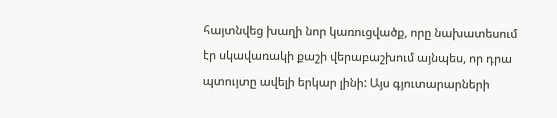հայտնվեց խաղի նոր կառուցվածք, որը նախատեսում էր սկավառակի քաշի վերաբաշխում այնպես, որ դրա պտույտը ավելի երկար լինի: Այս գյուտարարների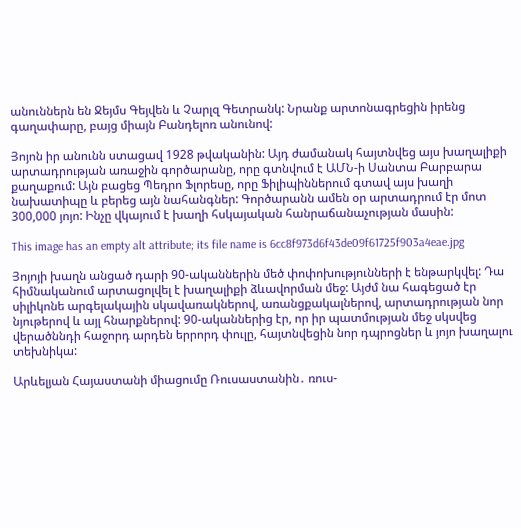անուններն են Ջեյմս Գեյվեն և Չարլզ Գետրանկ: Նրանք արտոնագրեցին իրենց գաղափարը, բայց միայն Բանդելոռ անունով:

Յոյոն իր անունն ստացավ 1928 թվականին: Այդ ժամանակ հայտնվեց այս խաղալիքի արտադրության առաջին գործարանը, որը գտնվում է ԱՄՆ-ի Սանտա Բարբարա քաղաքում: Այն բացեց Պեդրո Ֆլորեսը, որը Ֆիլիպիններում գտավ այս խաղի նախատիպը և բերեց այն նահանգներ: Գործարանն ամեն օր արտադրում էր մոտ 300,000 յոյո: Ինչը վկայում է խաղի հսկայական հանրաճանաչության մասին:

This image has an empty alt attribute; its file name is 6cc8f973d6f43de09f61725f903a4eae.jpg

Յոյոյի խաղն անցած դարի 90-ականներին մեծ փոփոխությունների է ենթարկվել: Դա հիմնականում արտացոլվել է խաղալիքի ձևավորման մեջ: Այժմ նա հագեցած էր սիլիկոնե արգելակային սկավառակներով, առանցքակալներով, արտադրության նոր նյութերով և այլ հնարքներով: 90-ականներից էր, որ իր պատմության մեջ սկսվեց վերածննդի հաջորդ արդեն երրորդ փուլը, հայտնվեցին նոր դպրոցներ և յոյո խաղալու տեխնիկա:

Արևելյան Հայաստանի միացումը Ռուսաստանին․ ռուս-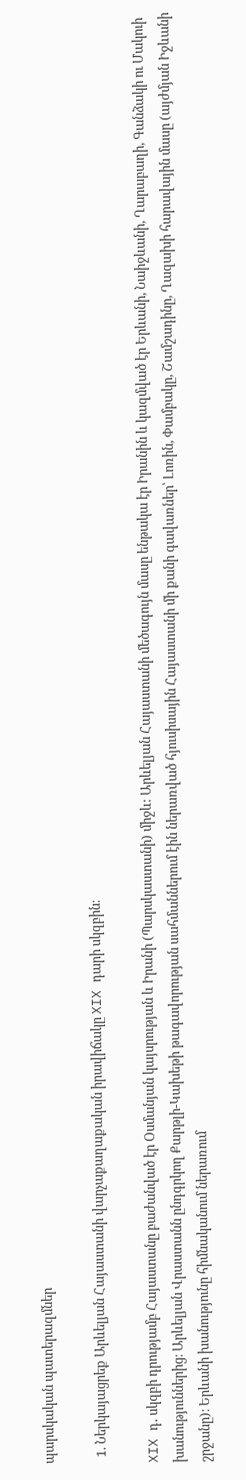պարսկական պատերազմներ

  1. Ներկայացրեք Արևելյան Հայաստանի վարչաքաղաքական իրավիճակը XIX դարի սկզբին։

XIX դ․ սկզբի դրությամբ Հայաստանը բաժանված էր Օսմանյան կայսրության և Իրանի (Պարսկաստանի) միջև: Արևելյան Հայաստանի մեծագույն մասը ենթակա էր Իրանին և կազմված էր Երևանի, Նաիջևանի, Ղարաբաղի, Գանձակի ու Մակուի խանություններից։ Արևելյան Վրաստանն ընդգրկող Քարթլի-Կախեթի թագավորության սահմաններում էին ներառված հյուսիսային Հայաստանի մի քանի գավառներ՝ Լոռին, Փամբակը, Շամշադինը, Ղազախի հարավային մասը (այժմյան Իջևանի շրջանը)։ Երևանի խանությունը հիմնականում ներառում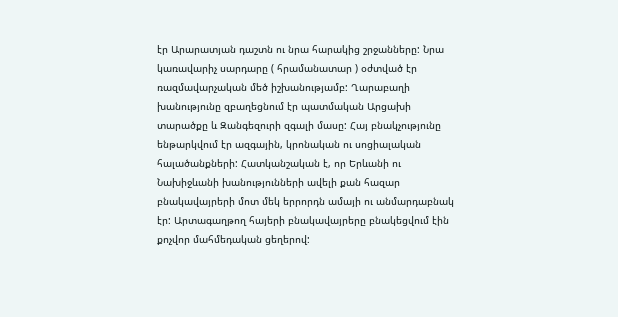էր Արարատյան դաշտն ու նրա հարակից շրջանները: Նրա կառավարիչ սարդարը ( հրամանատար ) օժտված էր ռազմավարչական մեծ իշխանությամբ: Ղարաբաղի խանությունը զբաղեցնում էր պատմական Արցախի տարածքը և Զանգեզուրի զգալի մասը: Հայ բնակչությունը ենթարկվում էր ազգային, կրոնական ու սոցիալական հալածանքների: Հատկանշական է, որ Երևանի ու Նախիջևանի խանությունների ավելի քան հազար բնակավայրերի մոտ մեկ երրորդն ամայի ու անմարդաբնակ էր: Արտագաղթող հայերի բնակավայրերը բնակեցվում էին քոչվոր մահմեդական ցեղերով: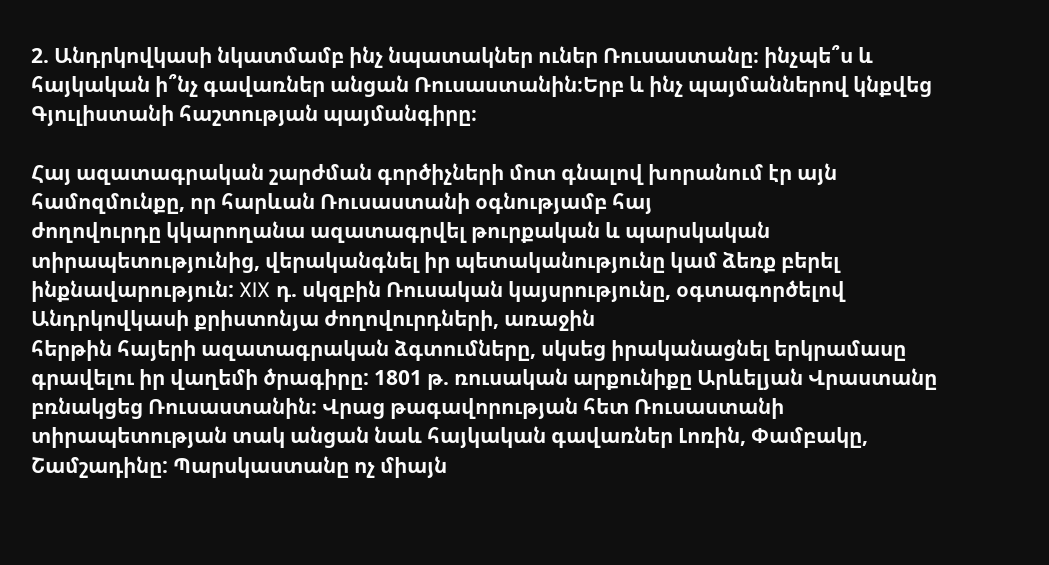2. Անդրկովկասի նկատմամբ ինչ նպատակներ ուներ Ռուսաստանը։ ինչպե՞ս և հայկական ի՞նչ գավառներ անցան Ռուսաստանին։Երբ և ինչ պայմաններով կնքվեց Գյուլիստանի հաշտության պայմանգիրը։

Հայ ազատագրական շարժման գործիչների մոտ գնալով խորանում էր այն համոզմունքը, որ հարևան Ռուսաստանի օգնությամբ հայ
ժողովուրդը կկարողանա ազատագրվել թուրքական և պարսկական տիրապետությունից, վերականգնել իր պետականությունը կամ ձեռք բերել ինքնավարություն: XIX դ. սկզբին Ռուսական կայսրությունը, օգտագործելով Անդրկովկասի քրիստոնյա ժողովուրդների, առաջին
հերթին հայերի ազատագրական ձգտումները, սկսեց իրականացնել երկրամասը գրավելու իր վաղեմի ծրագիրը: 1801 թ. ռուսական արքունիքը Արևելյան Վրաստանը բռնակցեց Ռուսաստանին։ Վրաց թագավորության հետ Ռուսաստանի տիրապետության տակ անցան նաև հայկական գավառներ Լոռին, Փամբակը, Շամշադինը: Պարսկաստանը ոչ միայն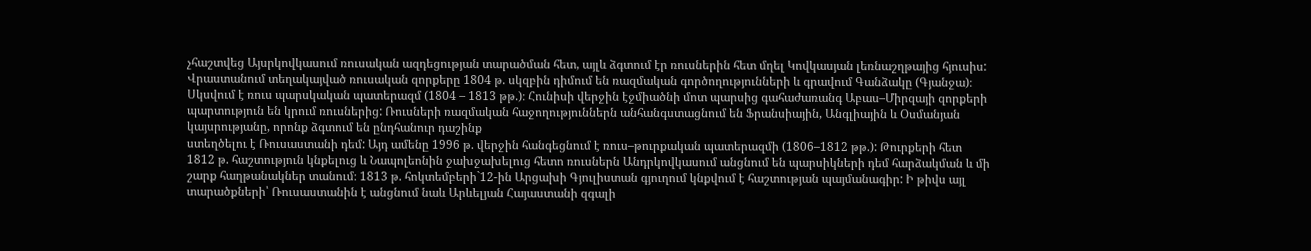չհաշտվեց Այսրկովկասում ռուսական ազդեցության տարածման հետ, այլև ձգտում էր ռուսներին հետ մղել Կովկասյան լեռնաշղթայից հյուսիս:
Վրաստանում տեղակայված ռուսական զորքերը 1804 թ. սկզբին դիմում են ռազմական գործողությունների և գրավում Գանձակը (Գյանջա)։ Սկսվում է ռուս պարսկական պատերազմ (1804 – 1813 թթ.)։ Հունիսի վերջին էջմիածնի մոտ պարսից գահաժառանգ Աբաս–Միրզայի զորքերի պարտություն են կրում ռուսներից: Ռուսների ռազմական հաջողություններն անհանգստացնում են Ֆրանսիային, Անգլիային և Օսմանյան կայսրությանը, որոնք ձգտում են ընդհանուր դաշինք
ստեղծելու է Ռուսաստանի դեմ: Այդ ամենը 1996 թ. վերջին հանգեցնում է ռուս–թուրքական պատերազմի (1806–1812 թթ.): Թուրքերի հետ 1812 թ. հաշտություն կնքելուց և Նապոլեոնին ջախջախելուց հետո ռուսներն Անդրկովկասում անցնում են պարսիկների դեմ հարձակման և մի շարք հաղթանակներ տանում։ 1813 թ. հոկտեմբերի`12-ին Արցախի Գյուլիստան գյուղում կնքվում է հաշտության պայմանագիր: Ի թիվս այլ տարածքների՝ Ռուսաստանին է անցնում նաև Արևելյան Հայաստանի զգալի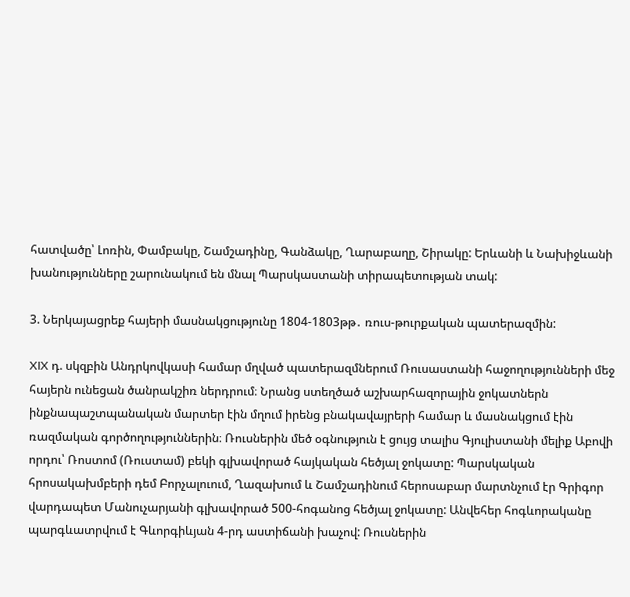հատվածը՝ Լոռին, Փամբակը, Շամշադինը, Գանձակը, Ղարաբաղը, Շիրակը: Երևանի և Նախիջևանի խանությունները շարունակում են մնալ Պարսկաստանի տիրապետության տակ:

3. Ներկայացրեք հայերի մասնակցությունը 1804-1803թթ․ ռուս-թուրքական պատերազմին:

XIX դ. սկզբին Անդրկովկասի համար մղված պատերազմներում Ռուսաստանի հաջողությունների մեջ հայերն ունեցան ծանրակշիռ ներդրում։ Նրանց ստեղծած աշխարհազորային ջոկատներն ինքնապաշտպանական մարտեր էին մղում իրենց բնակավայրերի համար և մասնակցում էին ռազմական գործողություններին։ Ռուսներին մեծ օգնություն է ցույց տալիս Գյուլիստանի մելիք Աբովի որդու՝ Ռոստոմ (Ռուստամ) բեկի գլխավորած հայկական հեծյալ ջոկատը: Պարսկական հրոսակախմբերի դեմ Բորչալուում, Ղազախում և Շամշադինում հերոսաբար մարտնչում էր Գրիգոր վարդապետ Մանուչարյանի գլխավորած 500-հոգանոց հեծյալ ջոկատը: Անվեհեր հոգևորականը
պարգևատրվում է Գևորգիևյան 4-րդ աստիճանի խաչով: Ռուսներին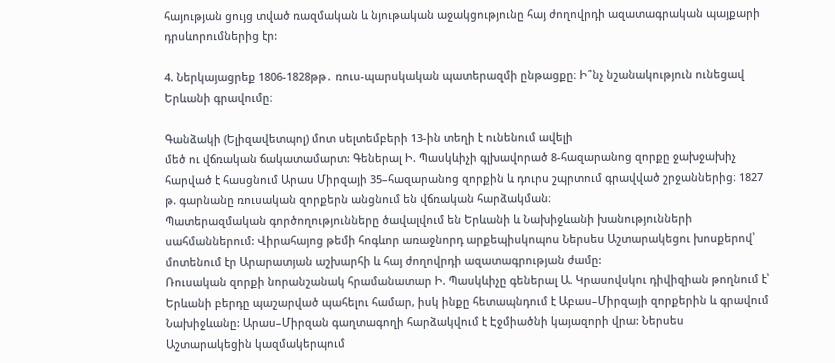հայության ցույց տված ռազմական և նյութական աջակցությունը հայ ժողովրդի ազատագրական պայքարի դրսևորումներից էր:

4. Ներկայացրեք 1806-1828թթ․ ռուս-պարսկական պատերազմի ընթացքը։ Ի՞նչ նշանակություն ունեցավ Երևանի գրավումը։

Գանձակի (Ելիզավետպոլ) մոտ սելտեմբերի 13-ին տեղի է ունենում ավելի
մեծ ու վճռական ճակատամարտ: Գեներալ Ի. Պասկևիչի գլխավորած 8-հազարանոց զորքը ջախջախիչ հարված է հասցնում Արաս Միրզայի 35–հազարանոց զորքին և դուրս շպրտում գրավված շրջաններից։ 1827 թ. գարնանը ռուսական զորքերն անցնում են վճռական հարձակման։
Պատերազմական գործողությունները ծավալվում են Երևանի և Նախիջևանի խանությունների սահմաններում: Վիրահայոց թեմի հոգևոր առաջնորդ արքեպիսկոպոս Ներսես Աշտարակեցու խոսքերով՝ մոտենում էր Արարատյան աշխարհի և հայ ժողովրդի ազատագրության ժամը:
Ռուսական զորքի նորանշանակ հրամանատար Ի. Պասկևիչը գեներալ Ա. Կրասովսկու դիվիզիան թողնում է՝ Երևանի բերդը պաշարված պահելու համար, իսկ ինքը հետապնդում է Աբաս–Միրզայի զորքերին և գրավում Նախիջևանը: Արաս–Միրզան գաղտագողի հարձակվում է Էջմիածնի կայազորի վրա: Ներսես Աշտարակեցին կազմակերպում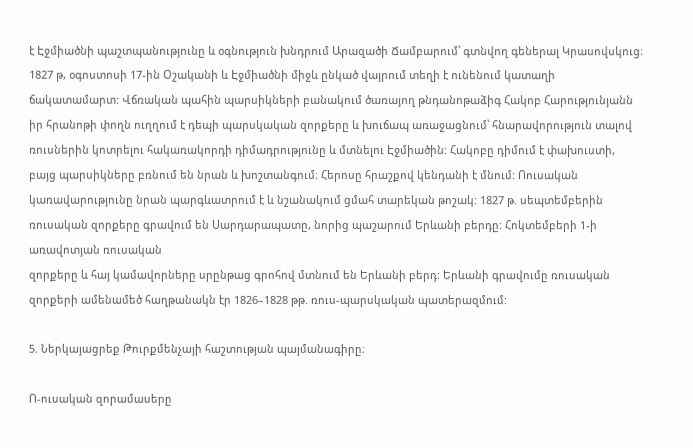է Էջմիածնի պաշտպանությունը և օգնություն խնդրում Արազածի Ճամբարում՝ գտնվող գեներալ Կրասովսկուց։ 1827 թ, օգոստոսի 17-ին Օշականի և Էջմիածնի միջև ընկած վայրում տեղի է ունենում կատաղի ճակատամարտ: Վճռական պահին պարսիկների բանակում ծառայող թնդանոթաձիգ Հակոբ Հարությունյանն իր հրանոթի փողն ուղղում է դեպի պարսկական զորքերը և խուճապ առաջացնում՝ հնարավորություն տալով ռուսներին կոտրելու հակառակորդի դիմադրությունը և մտնելու Էջմիածին: Հակոբը դիմում է փախուստի, բայց պարսիկները բռնում են նրան և խոշտանգում։ Հերոսը հրաշքով կենդանի է մնում: Ոուսական կառավարությունը նրան պարգևատրում է և նշանակում ցմահ տարեկան թոշակ: 1827 թ. սեպտեմբերին ռուսական զորքերը գրավում են Սարդարապատը, նորից պաշարում Երևանի բերդը: Հոկտեմբերի 1-ի առավոտյան ռուսական
զորքերը և հայ կամավորները սրընթաց գրոհով մտնում են Երևանի բերդ: Երևանի գրավումը ռուսական զորքերի ամենամեծ հաղթանակն էր 1826–1828 թթ. ռուս-պարսկական պատերազմում:

5. Ներկայացրեք Թուրքմենչայի հաշտության պայմանագիրը։

Ո-ուսական զորամասերը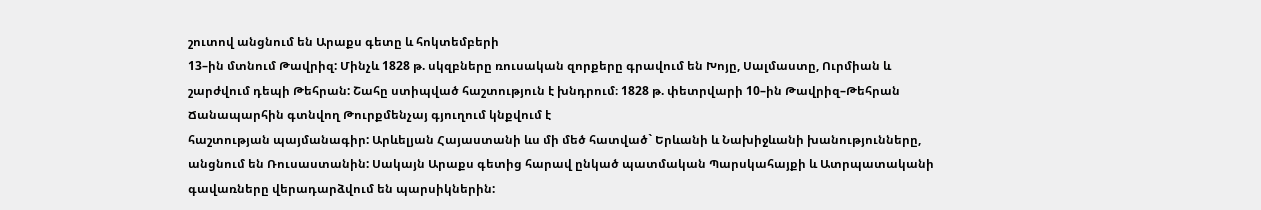շուտով անցնում են Արաքս գետը և հոկտեմբերի
13–ին մտնում Թավրիզ: Մինչև 1828 թ. սկզբները ռուսական զորքերը գրավում են Խոյը, Սալմաստը, Ուրմիան և շարժվում դեպի Թեհրան: Շահը ստիպված հաշտություն է խնդրում։ 1828 թ. փետրվարի 10–ին Թավրիզ–Թեհրան Ճանապարհին գտնվող Թուրքմենչայ գյուղում կնքվում է
հաշտության պայմանագիր: Արևելյան Հայաստանի ևս մի մեծ հատված` Երևանի և Նախիջևանի խանությունները, անցնում են Ռուսաստանին: Սակայն Արաքս գետից հարավ ընկած պատմական Պարսկահայքի և Ատրպատականի գավառները վերադարձվում են պարսիկներին: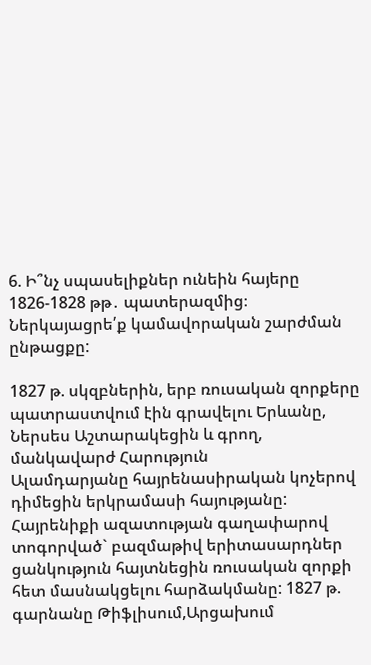6. Ի՞նչ սպասելիքներ ունեին հայերը 1826-1828 թթ․ պատերազմից։ Ներկայացրե՛ք կամավորական շարժման ընթացքը:

1827 թ. սկզբներին, երբ ռուսական զորքերը պատրաստվում էին գրավելու Երևանը, Ներսես Աշտարակեցին և գրող, մանկավարժ Հարություն
Ալամդարյանը հայրենասիրական կոչերով դիմեցին երկրամասի հայությանը: Հայրենիքի ազատության գաղափարով տոգորված` բազմաթիվ երիտասարդներ ցանկություն հայտնեցին ռուսական զորքի հետ մասնակցելու հարձակմանը: 1827 թ. գարնանը Թիֆլիսում,Արցախում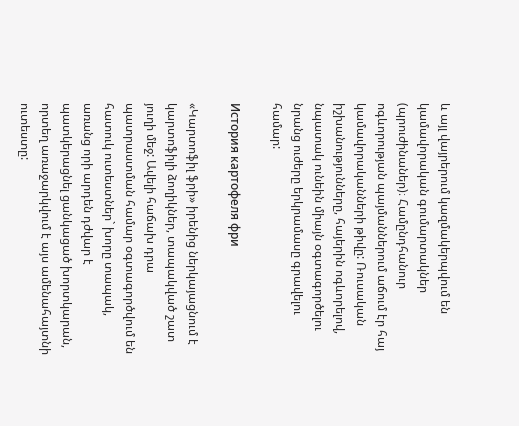և այլ վայրերում կազմակերպվում են կամավորական գումարտակներ (պրուժինաներ)։ Համընդհանուր ոգևորության պայմաններում աճում էր հայ կամավորականների թիվը: Ռուսական իշխանությունները, հայերին ոգևորելով, նպատակ ունեին միայն օգտագործելու նրանց ուժերը երկրամասը գրավելու համար:

История картофеля фри

«Կարտոֆիլ ֆրի» իրենից ներկայացնում է կարտոֆիլի ձողիկներ, տապակված շատ յուղի մեջ: Ավելի հաճախ դրա պատրաստման համար օգտագործվում են հատուկ ուտեստներ` խորը տապակ, առանց որի արդեն դժվար է պատկերացնել ցանկացած խորտկարան, որտեղ առաջարկվում է այս ամենահայտնի ուտեստը: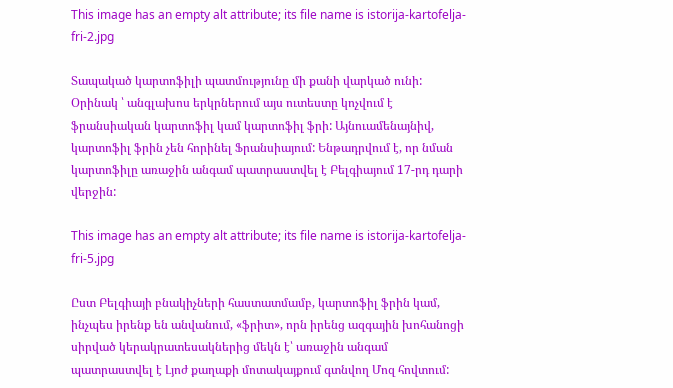This image has an empty alt attribute; its file name is istorija-kartofelja-fri-2.jpg

Տապակած կարտոֆիլի պատմությունը մի քանի վարկած ունի: Օրինակ ՝ անգլախոս երկրներում այս ուտեստը կոչվում է ֆրանսիական կարտոֆիլ կամ կարտոֆիլ ֆրի: Այնուամենայնիվ, կարտոֆիլ ֆրին չեն հորինել Ֆրանսիայում: Ենթադրվում է, որ նման կարտոֆիլը առաջին անգամ պատրաստվել է Բելգիայում 17-րդ դարի վերջին:

This image has an empty alt attribute; its file name is istorija-kartofelja-fri-5.jpg

Ըստ Բելգիայի բնակիչների հաստատմամբ, կարտոֆիլ ֆրին կամ, ինչպես իրենք են անվանում, «ֆրիտ», որն իրենց ազգային խոհանոցի սիրված կերակրատեսակներից մեկն է՝ առաջին անգամ պատրաստվել է Լյոժ քաղաքի մոտակայքում գտնվող Մոզ հովտում: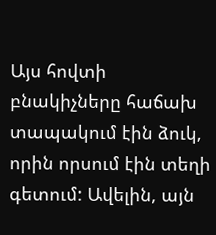Այս հովտի բնակիչները հաճախ տապակում էին ձուկ, որին որսում էին տեղի գետում: Ավելին, այն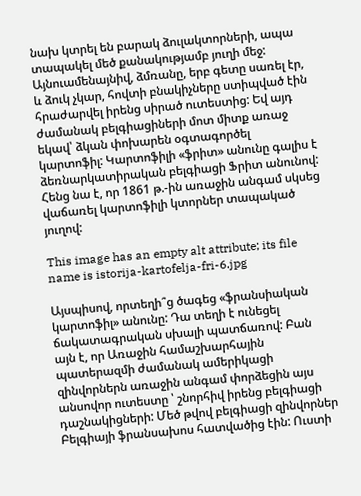նախ կտրել են բարակ ձուլակտորների, ապա տապակել մեծ քանակությամբ յուղի մեջ: Այնուամենայնիվ, ձմռանը, երբ գետը սառել էր, և ձուկ չկար, հովտի բնակիչները ստիպված էին հրաժարվել իրենց սիրած ուտեստից: Եվ այդ ժամանակ բելգիացիների մոտ միտք առաջ եկավ՝ ձկան փոխարեն օգտագործել կարտոֆիլ: Կարտոֆիլի «ֆրիտ» անունը գալիս է ձեռնարկատիրական բելգիացի Ֆրիտ անունով: Հենց նա է, որ 1861 թ.-ին առաջին անգամ սկսեց վաճառել կարտոֆիլի կտորներ տապակած յուղով:

This image has an empty alt attribute; its file name is istorija-kartofelja-fri-6.jpg

Այսպիսով, որտեղի՞ց ծագեց «ֆրանսիական կարտոֆիլ» անունը: Դա տեղի է ունեցել ճակատագրական սխալի պատճառով: Բան այն է, որ Առաջին համաշխարհային պատերազմի ժամանակ ամերիկացի զինվորներն առաջին անգամ փորձեցին այս անսովոր ուտեստը ՝ շնորհիվ իրենց բելգիացի դաշնակիցների: Մեծ թվով բելգիացի զինվորներ Բելգիայի ֆրանսախոս հատվածից էին: Ուստի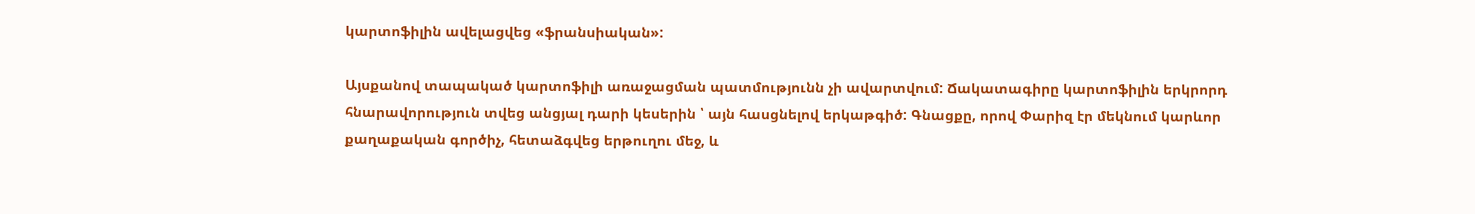կարտոֆիլին ավելացվեց «ֆրանսիական»:

Այսքանով տապակած կարտոֆիլի առաջացման պատմությունն չի ավարտվում: Ճակատագիրը կարտոֆիլին երկրորդ հնարավորություն տվեց անցյալ դարի կեսերին ՝ այն հասցնելով երկաթգիծ: Գնացքը, որով Փարիզ էր մեկնում կարևոր քաղաքական գործիչ, հետաձգվեց երթուղու մեջ, և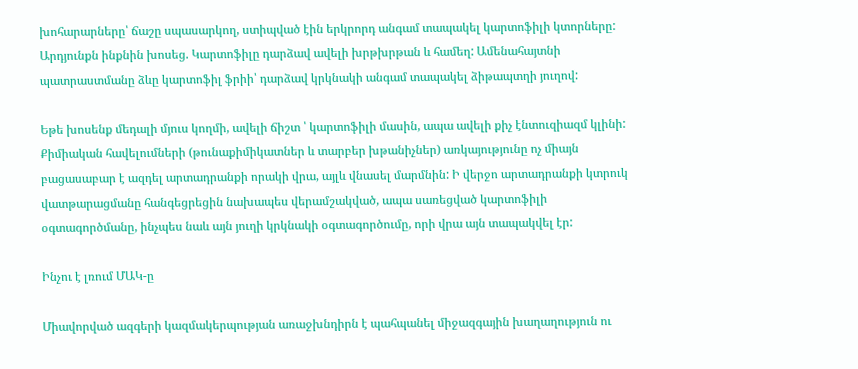խոհարարները՝ ճաշը սպասարկող, ստիպված էին երկրորդ անգամ տապակել կարտոֆիլի կտորները: Արդյունքն ինքնին խոսեց. Կարտոֆիլը դարձավ ավելի խրթխրթան և համեղ: Ամենահայտնի պատրաստմանը ձևը կարտոֆիլ ֆրիի՝ դարձավ կրկնակի անգամ տապակել ձիթապտղի յուղով:

Եթե խոսենք մեդալի մյուս կողմի, ավելի ճիշտ ՝ կարտոֆիլի մասին, ապա ավելի քիչ էնտուզիազմ կլինի: Քիմիական հավելումների (թունաքիմիկատներ և տարբեր խթանիչներ) առկայությունը ոչ միայն բացասաբար է ազդել արտադրանքի որակի վրա, այլև վնասել մարմնին: Ի վերջո արտադրանքի կտրուկ վատթարացմանը հանգեցրեցին նախապես վերամշակված, ապա սառեցված կարտոֆիլի օգտագործմանը, ինչպես նաև այն յուղի կրկնակի օգտագործումը, որի վրա այն տապակվել էր:

Ինչու է լռում ՄԱԿ-ը

Միավորված ազգերի կազմակերպության առաջխնդիրն է պահպանել միջազգային խաղաղություն ու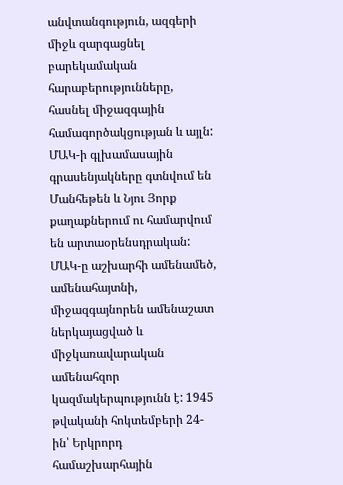անվտանգություն, ազգերի միջև զարգացնել բարեկամական հարաբերությունները, հասնել միջազգային համագործակցության և այլն: ՄԱԿ-ի գլխամասային գրասենյակները գտնվում են Մանհեթեն և Նյու Յորք քաղաքներում ու համարվում են արտաօրենսդրական: ՄԱԿ-ը աշխարհի ամենամեծ, ամենահայտնի, միջազգայնորեն ամենաշատ ներկայացված և միջկառավարական ամենահզոր կազմակերպությունն է: 1945 թվականի հոկտեմբերի 24-ին՝ Երկրորդ համաշխարհային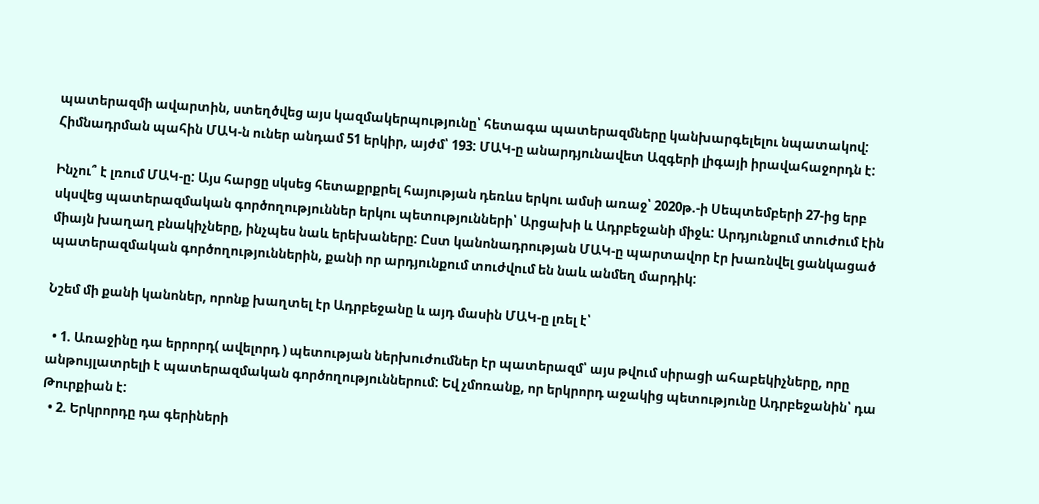պատերազմի ավարտին, ստեղծվեց այս կազմակերպությունը՝ հետագա պատերազմները կանխարգելելու նպատակով: Հիմնադրման պահին ՄԱԿ-ն ուներ անդամ 51 երկիր, այժմ՝ 193: ՄԱԿ-ը անարդյունավետ Ազգերի լիգայի իրավահաջորդն է:

Ինչու՞ է լռում ՄԱԿ-ը: Այս հարցը սկսեց հետաքրքրել հայության դեռևս երկու ամսի առաջ՝ 2020թ.-ի Սեպտեմբերի 27-ից երբ սկսվեց պատերազմական գործողություններ երկու պետությունների՝ Արցախի և Ադրբեջանի միջև: Արդյունքում տուժում էին միայն խաղաղ բնակիչները, ինչպես նաև երեխաները: Ըստ կանոնադրության ՄԱԿ-ը պարտավոր էր խառնվել ցանկացած պատերազմական գործողություններին, քանի որ արդյունքում տուժվում են նաև անմեղ մարդիկ:

Նշեմ մի քանի կանոներ, որոնք խաղտել էր Ադրբեջանը և այդ մասին ՄԱԿ-ը լռել է՝

  • 1. Առաջինը դա երրորդ( ավելորդ ) պետության ներխուժումներ էր պատերազմ՝ այս թվում սիրացի ահաբեկիչները, որը անթույլատրելի է պատերազմական գործողություններում: Եվ չմոռանք, որ երկրորդ աջակից պետությունը Ադրբեջանին՝ դա Թուրքիան է:
  • 2. Երկրորդը դա գերիների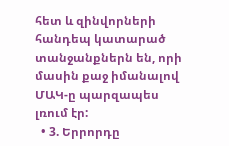հետ և զինվորների հանդեպ կատարած տանջանքներն են, որի մասին քաջ իմանալով ՄԱԿ-ը պարզապես լռում էր:
  • 3. Երրորդը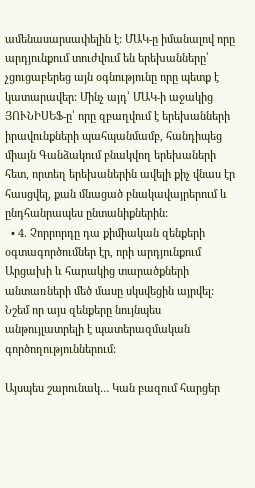ամենասարսափելին է: ՄԱԿ-ը իմանալով որը արդյունքում տուժվում են երեխանները՝ չցուցաբերեց այն օգնությունը որը պետք է կատարավեր: Մինչ այդ՝ ՄԱԿ-ի աջակից ՅՈՒՆԻՍԵՖ-ը՝ որը զբաղվում է երեխանների իրավունքների պահպանմամբ, հանդիպեց միայն Գանձակում բնակվող երեխաների հետ, որտեղ երեխաներին ավելի քիչ վնաս էր հասցվել, քան մնացած բնակավայրերում և ընդհանրապես ընտանիքներին:
  • 4. Չորրորդը դա քիմիական զենքերի օգտագործումներ էր, որի արդյունքում Արցախի և հարակից տարածքների անտառների մեծ մասը սկսվեցին այրվել: Նշեմ որ այս զենքերը նույնպես անթույլատրելի է պատերազմական գործողություններում:

Այսպես շարունակ… Կան բազում հարցեր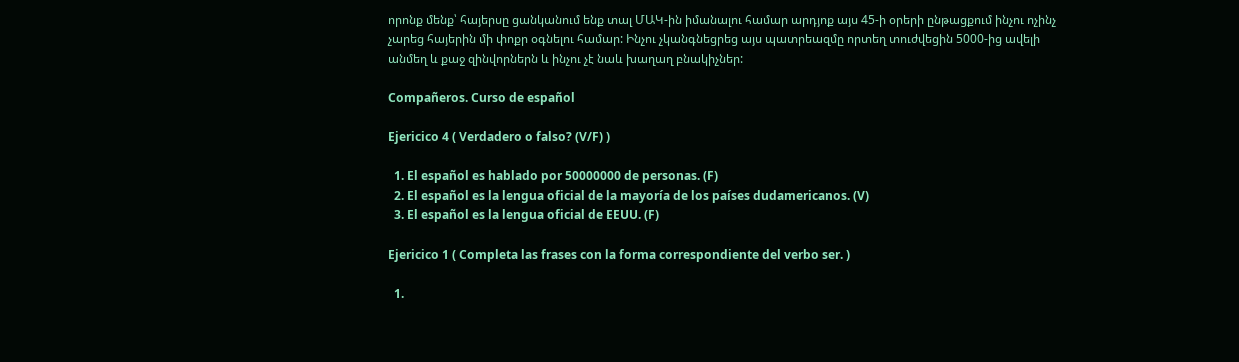որոնք մենք՝ հայերսը ցանկանում ենք տալ ՄԱԿ-ին իմանալու համար արդյոք այս 45-ի օրերի ընթացքում ինչու ոչինչ չարեց հայերին մի փոքր օգնելու համար: Ինչու չկանգնեցրեց այս պատրեազմը որտեղ տուժվեցին 5000-ից ավելի անմեղ և քաջ զինվորներն և ինչու չէ նաև խաղաղ բնակիչներ:

Compañeros. Curso de español

Ejericico 4 ( Verdadero o falso? (V/F) )

  1. El español es hablado por 50000000 de personas. (F)
  2. El español es la lengua oficial de la mayoría de los países dudamericanos. (V)
  3. El español es la lengua oficial de EEUU. (F)

Ejericico 1 ( Completa las frases con la forma correspondiente del verbo ser. )

  1.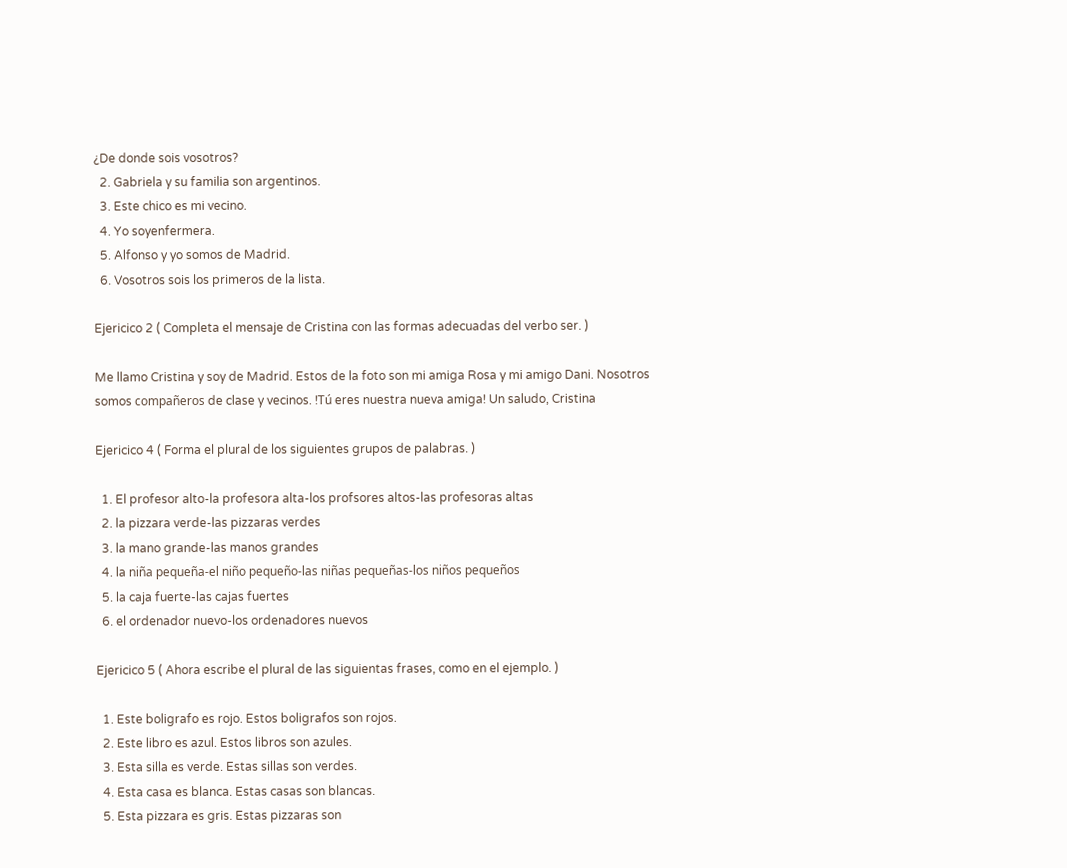¿De donde sois vosotros?
  2. Gabriela y su familia son argentinos.
  3. Este chico es mi vecino.
  4. Yo soyenfermera.
  5. Alfonso y yo somos de Madrid.
  6. Vosotros sois los primeros de la lista.

Ejericico 2 ( Completa el mensaje de Cristina con las formas adecuadas del verbo ser. )

Me llamo Cristina y soy de Madrid. Estos de la foto son mi amiga Rosa y mi amigo Dani. Nosotros somos compañeros de clase y vecinos. !Tú eres nuestra nueva amiga! Un saludo, Cristina

Ejericico 4 ( Forma el plural de los siguientes grupos de palabras. )

  1. El profesor alto-la profesora alta-los profsores altos-las profesoras altas
  2. la pizzara verde-las pizzaras verdes
  3. la mano grande-las manos grandes
  4. la niña pequeña-el niño pequeño-las niñas pequeñas-los niños pequeños
  5. la caja fuerte-las cajas fuertes
  6. el ordenador nuevo-los ordenadores nuevos

Ejericico 5 ( Ahora escribe el plural de las siguientas frases, como en el ejemplo. )

  1. Este boligrafo es rojo. Estos boligrafos son rojos.
  2. Este libro es azul. Estos libros son azules.
  3. Esta silla es verde. Estas sillas son verdes.
  4. Esta casa es blanca. Estas casas son blancas.
  5. Esta pizzara es gris. Estas pizzaras son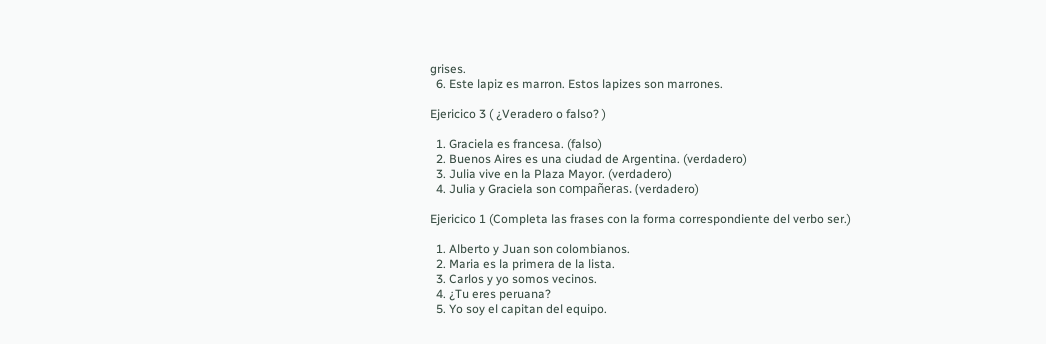grises.
  6. Este lapiz es marron. Estos lapizes son marrones.

Ejericico 3 ( ¿Veradero o falso? )

  1. Graciela es francesa. (falso)
  2. Buenos Aires es una ciudad de Argentina. (verdadero)
  3. Julia vive en la Plaza Mayor. (verdadero)
  4. Julia y Graciela son compañeras. (verdadero)

Ejericico 1 (Completa las frases con la forma correspondiente del verbo ser.)

  1. Alberto y Juan son colombianos.
  2. Maria es la primera de la lista.
  3. Carlos y yo somos vecinos.
  4. ¿Tu eres peruana?
  5. Yo soy el capitan del equipo.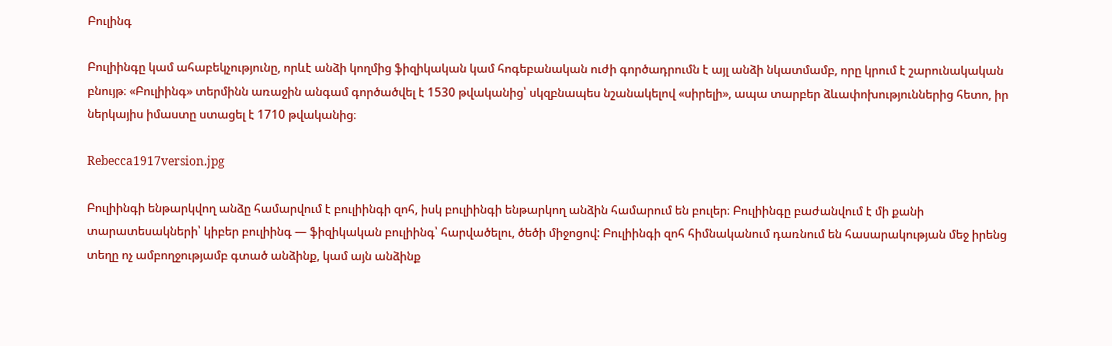Բուլինգ

Բուլիինգը կամ ահաբեկչությունը, որևէ անձի կողմից ֆիզիկական կամ հոգեբանական ուժի գործադրումն է այլ անձի նկատմամբ, որը կրում է շարունակական բնույթ։ «Բուլիինգ» տերմինն առաջին անգամ գործածվել է 1530 թվականից՝ սկզբնապես նշանակելով «սիրելի», ապա տարբեր ձևափոխություններից հետո, իր ներկայիս իմաստը ստացել է 1710 թվականից։

Rebecca1917version.jpg

Բուլիինգի ենթարկվող անձը համարվում է բուլիինգի զոհ, իսկ բուլիինգի ենթարկող անձին համարում են բուլեր։ Բուլիինգը բաժանվում է մի քանի տարատեսակների՝ կիբեր բուլիինգ — ֆիզիկական բուլիինգ՝ հարվածելու, ծեծի միջոցով: Բուլիինգի զոհ հիմնականում դառնում են հասարակության մեջ իրենց տեղը ոչ ամբողջությամբ գտած անձինք, կամ այն անձինք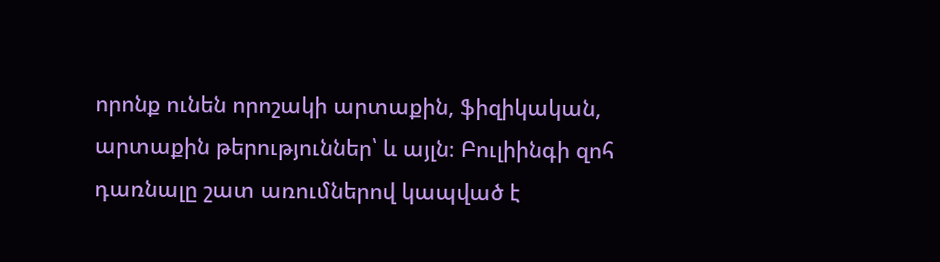որոնք ունեն որոշակի արտաքին, ֆիզիկական, արտաքին թերություններ՝ և այլն։ Բուլիինգի զոհ դառնալը շատ առումներով կապված է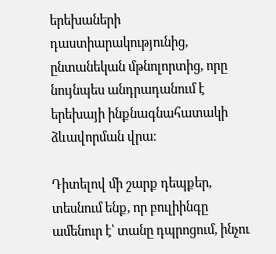երեխաների դաստիարակությունից, ընտանեկան մթնոլորտից, որը նույնպես անդրադանում է երեխայի ինքնագնահատակի ձևավորման վրա։

Դիտելով մի շարք դեպքեր, տեսնում ենք, որ բուլիինգը ամենուր է՝ տանը դպրոցում, ինչու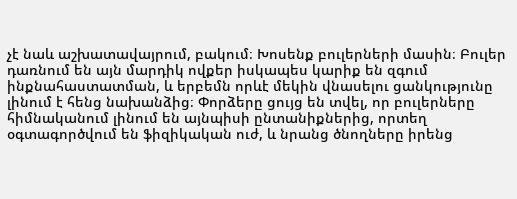չէ նաև աշխատավայրում, բակում։ Խոսենք բուլերների մասին։ Բուլեր դառնում են այն մարդիկ ովքեր իսկապես կարիք են զգում ինքնահաստատման, և երբեմն որևէ մեկին վնասելու ցանկությունը լինում է հենց նախանձից։ Փորձերը ցույց են տվել, որ բուլերները հիմնականում լինում են այնպիսի ընտանիքներից, որտեղ օգտագործվում են ֆիզիկական ուժ, և նրանց ծնողները իրենց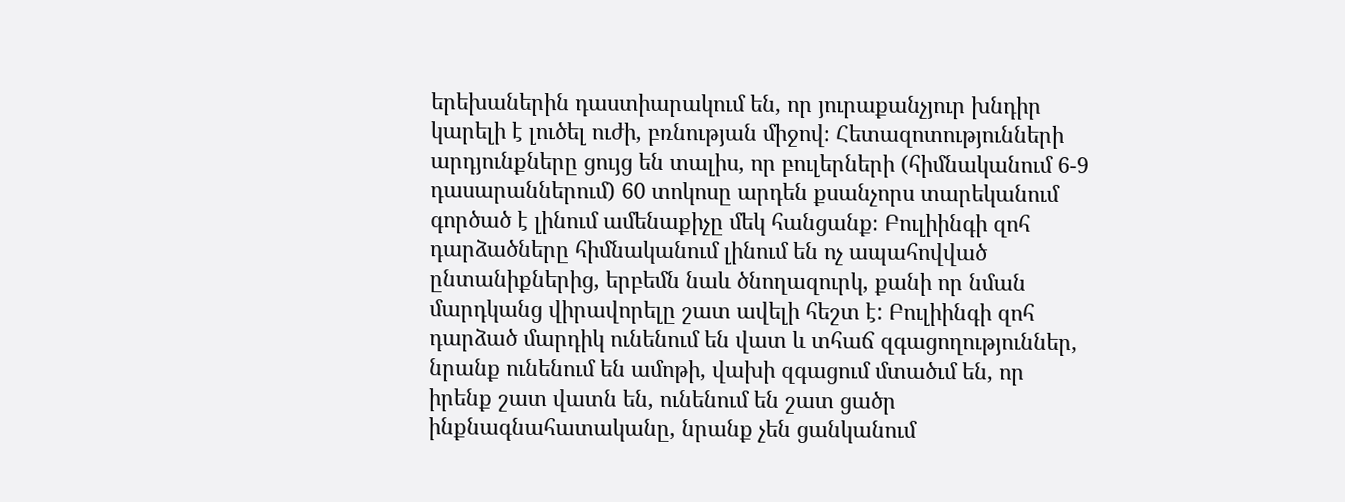երեխաներին դաստիարակում են, որ յուրաքանչյուր խնդիր կարելի է լուծել ուժի, բռնության միջով։ Հետազոտությունների արդյունքները ցույց են տալիս, որ բուլերների (հիմնականում 6-9 դասարաններում) 60 տոկոսը արդեն քսանչորս տարեկանում գործած է լինում ամենաքիչը մեկ հանցանք։ Բուլիինգի զոհ դարձածները հիմնականում լինում են ոչ ապահովված ընտանիքներից, երբեմն նաև ծնողազուրկ, քանի որ նման մարդկանց վիրավորելը շատ ավելի հեշտ է: Բուլիինգի զոհ դարձած մարդիկ ունենում են վատ և տհաճ զգացողություններ, նրանք ունենում են ամոթի, վախի զգացում մտածւմ են, որ իրենք շատ վատն են, ունենում են շատ ցածր ինքնագնահատականը, նրանք չեն ցանկանում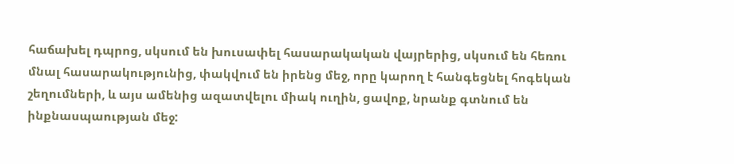հաճախել դպրոց, սկսում են խուսափել հասարակական վայրերից, սկսում են հեռու մնալ հասարակությունից, փակվում են իրենց մեջ, որը կարող է հանգեցնել հոգեկան շեղումների, և այս ամենից ազատվելու միակ ուղին, ցավոք, նրանք գտնում են ինքնասպաության մեջ: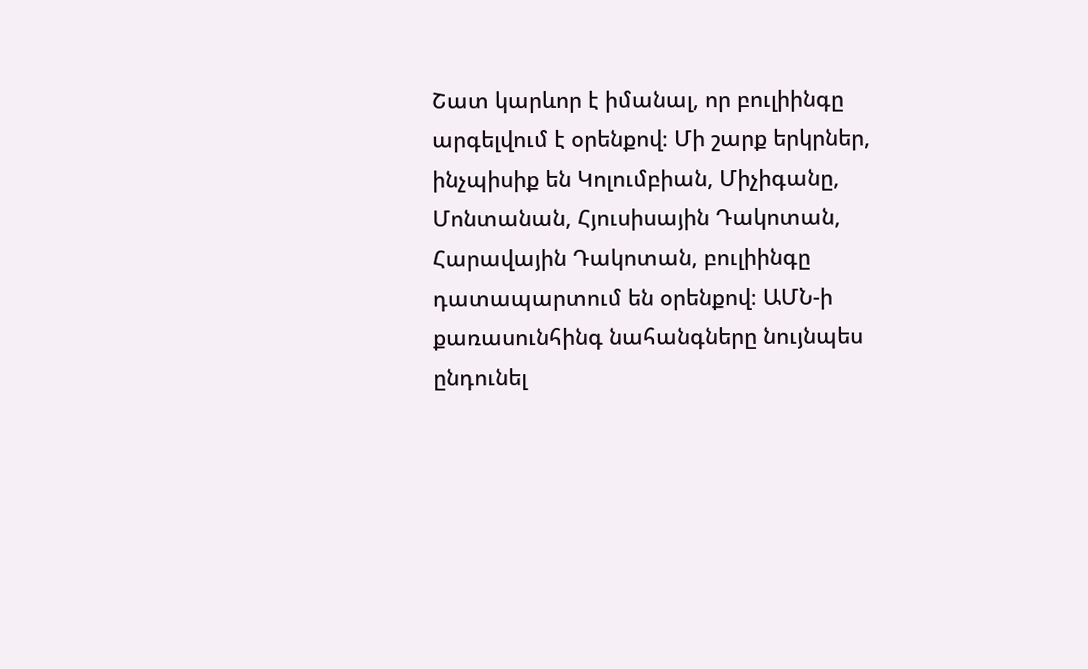Շատ կարևոր է իմանալ, որ բուլիինգը արգելվում է օրենքով։ Մի շարք երկրներ, ինչպիսիք են Կոլումբիան, Միչիգանը, Մոնտանան, Հյուսիսային Դակոտան, Հարավային Դակոտան, բուլիինգը դատապարտում են օրենքով։ ԱՄՆ-ի քառասունհինգ նահանգները նույնպես ընդունել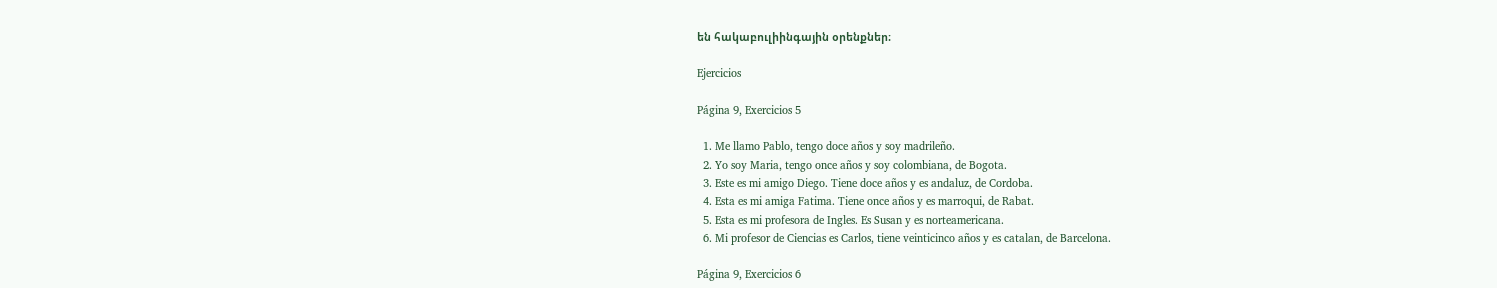են հակաբուլիինգային օրենքներ։

Ejercicios

Página 9, Exercicios 5

  1. Me llamo Pablo, tengo doce años y soy madrileño.
  2. Yo soy Maria, tengo once años y soy colombiana, de Bogota.
  3. Este es mi amigo Diego. Tiene doce años y es andaluz, de Cordoba.
  4. Esta es mi amiga Fatima. Tiene once años y es marroqui, de Rabat.
  5. Esta es mi profesora de Ingles. Es Susan y es norteamericana.
  6. Mi profesor de Ciencias es Carlos, tiene veinticinco años y es catalan, de Barcelona.

Página 9, Exercicios 6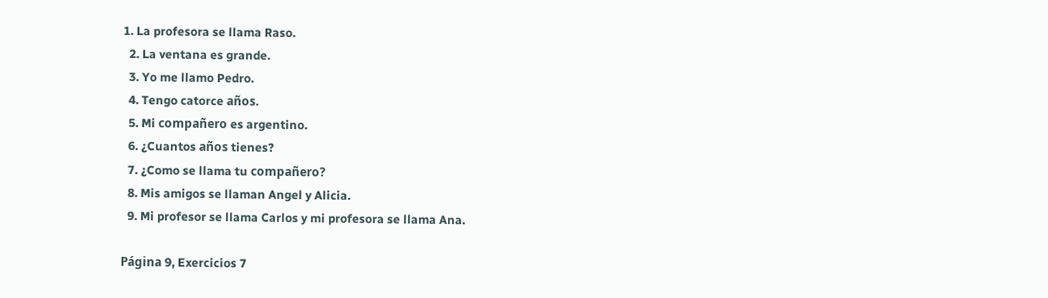1. La profesora se llama Raso.
  2. La ventana es grande.
  3. Yo me llamo Pedro.
  4. Tengo catorce años.
  5. Mi compañero es argentino.
  6. ¿Cuantos años tienes?
  7. ¿Como se llama tu compañero?
  8. Mis amigos se llaman Angel y Alicia.
  9. Mi profesor se llama Carlos y mi profesora se llama Ana.

Página 9, Exercicios 7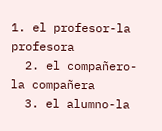1. el profesor-la profesora
  2. el compañero-la compañera
  3. el alumno-la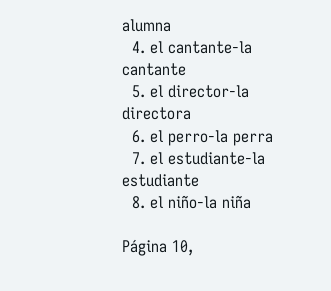alumna
  4. el cantante-la cantante
  5. el director-la directora
  6. el perro-la perra
  7. el estudiante-la estudiante
  8. el niño-la niña

Página 10,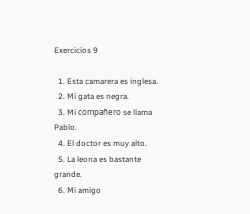Exercicios 9

  1. Esta camarera es inglesa.
  2. Mi gata es negra.
  3. Mi compañero se llama Pablo.
  4. El doctor es muy alto.
  5. La leona es bastante grande.
  6. Mi amigo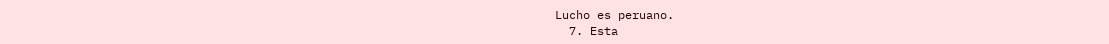Lucho es peruano.
  7. Esta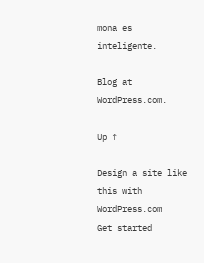mona es inteligente.

Blog at WordPress.com.

Up ↑

Design a site like this with WordPress.com
Get started